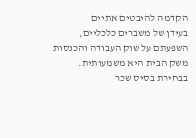הקדמה להיבטים אתיים
בעידן של משברים כלכליים, השפעתם על שוק העבודה והכנסות משק הבית היא משמעותית. בבחירת בסיס שכר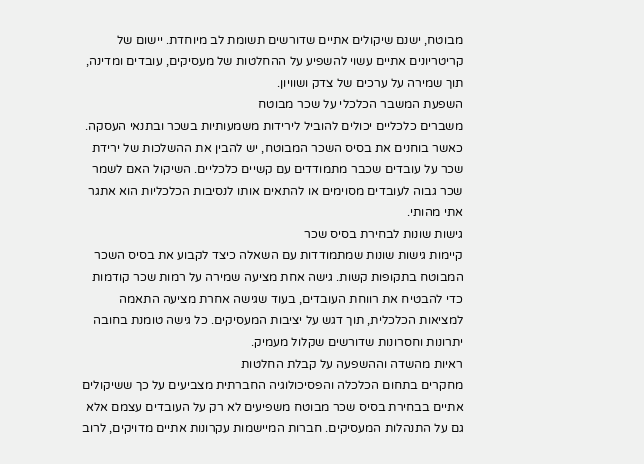מבוטח, ישנם שיקולים אתיים שדורשים תשומת לב מיוחדת. יישום של קריטריונים אתיים עשוי להשפיע על ההחלטות של מעסיקים, עובדים ומדינה, תוך שמירה על ערכים של צדק ושוויון.
השפעת המשבר הכלכלי על שכר מבוטח
משברים כלכליים יכולים להוביל לירידות משמעותיות בשכר ובתנאי העסקה. כאשר בוחנים את בסיס השכר המבוטח, יש להבין את ההשלכות של ירידת שכר על עובדים שכבר מתמודדים עם קשיים כלכליים. השיקול האם לשמר שכר גבוה לעובדים מסוימים או להתאים אותו לנסיבות הכלכליות הוא אתגר אתי מהותי.
גישות שונות לבחירת בסיס שכר
קיימות גישות שונות שמתמודדות עם השאלה כיצד לקבוע את בסיס השכר המבוטח בתקופות קשות. גישה אחת מציעה שמירה על רמות שכר קודמות כדי להבטיח את רווחת העובדים, בעוד שגישה אחרת מציעה התאמה למציאות הכלכלית, תוך דגש על יציבות המעסיקים. כל גישה טומנת בחובה יתרונות וחסרונות שדורשים שקלול מעמיק.
ראיות מהשדה וההשפעה על קבלת החלטות
מחקרים בתחום הכלכלה והפסיכולוגיה החברתית מצביעים על כך ששיקולים אתיים בבחירת בסיס שכר מבוטח משפיעים לא רק על העובדים עצמם אלא גם על התנהלות המעסיקים. חברות המיישמות עקרונות אתיים מדויקים, לרוב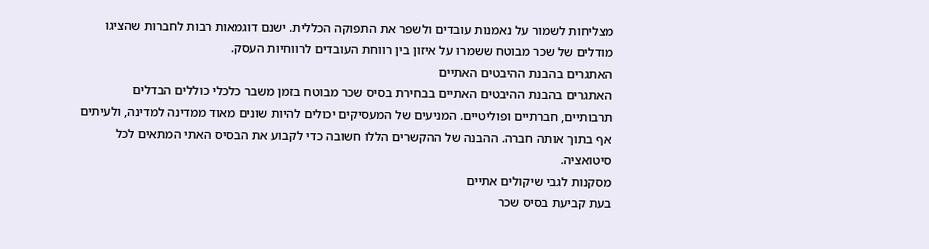מצליחות לשמור על נאמנות עובדים ולשפר את התפוקה הכללית. ישנם דוגמאות רבות לחברות שהציגו מודלים של שכר מבוטח ששמרו על איזון בין רווחת העובדים לרווחיות העסק.
האתגרים בהבנת ההיבטים האתיים
האתגרים בהבנת ההיבטים האתיים בבחירת בסיס שכר מבוטח בזמן משבר כלכלי כוללים הבדלים תרבותיים, חברתיים ופוליטיים. המניעים של המעסיקים יכולים להיות שונים מאוד ממדינה למדינה, ולעיתים אף בתוך אותה חברה. ההבנה של ההקשרים הללו חשובה כדי לקבוע את הבסיס האתי המתאים לכל סיטואציה.
מסקנות לגבי שיקולים אתיים
בעת קביעת בסיס שכר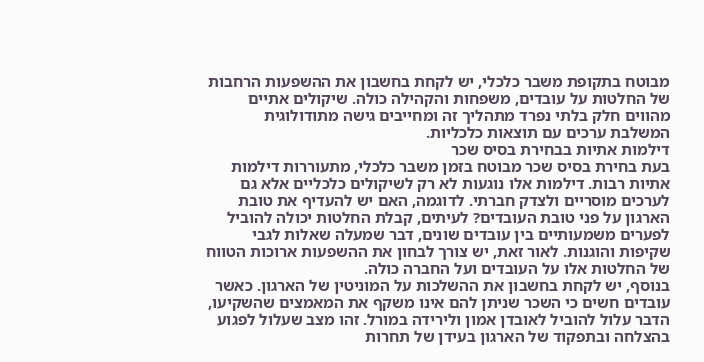מבוטח בתקופת משבר כלכלי, יש לקחת בחשבון את ההשפעות הרחבות של החלטות על עובדים, משפחות והקהילה כולה. שיקולים אתיים מהווים חלק בלתי נפרד מתהליך זה ומחייבים גישה מתודולוגית המשלבת ערכים עם תוצאות כלכליות.
דילמות אתיות בבחירת בסיס שכר
בעת בחירת בסיס שכר מבוטח בזמן משבר כלכלי, מתעוררות דילמות אתיות רבות. דילמות אלו נוגעות לא רק לשיקולים כלכליים אלא גם לערכים מוסריים ולצדק חברתי. לדוגמה, האם יש להעדיף את טובת הארגון על פני טובת העובדים? לעיתים, קבלת החלטות יכולה להוביל לפערים משמעותיים בין עובדים שונים, דבר שמעלה שאלות לגבי שקיפות והוגנות. לאור זאת, יש צורך לבחון את ההשפעות ארוכות הטווח של החלטות אלו על העובדים ועל החברה כולה.
בנוסף, יש לקחת בחשבון את ההשלכות על המוניטין של הארגון. כאשר עובדים חשים כי השכר שניתן להם אינו משקף את המאמצים שהשקיעו, הדבר עלול להוביל לאובדן אמון ולירידה במורל. זהו מצב שעלול לפגוע בהצלחה ובתפקוד של הארגון בעידן של תחרות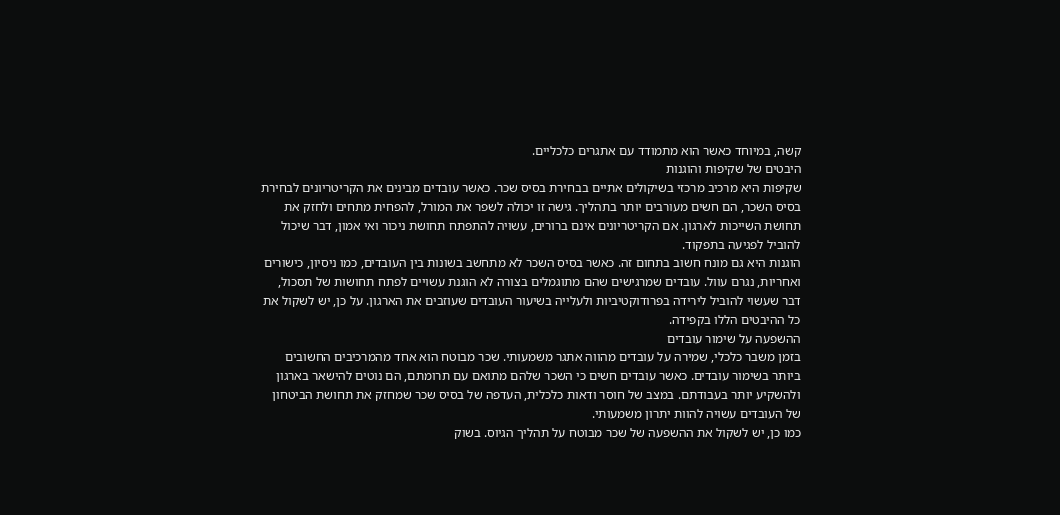קשה, במיוחד כאשר הוא מתמודד עם אתגרים כלכליים.
היבטים של שקיפות והוגנות
שקיפות היא מרכיב מרכזי בשיקולים אתיים בבחירת בסיס שכר. כאשר עובדים מבינים את הקריטריונים לבחירת בסיס השכר, הם חשים מעורבים יותר בתהליך. גישה זו יכולה לשפר את המורל, להפחית מתחים ולחזק את תחושת השייכות לארגון. אם הקריטריונים אינם ברורים, עשויה להתפתח תחושת ניכור ואי אמון, דבר שיכול להוביל לפגיעה בתפקוד.
הוגנות היא גם מונח חשוב בתחום זה. כאשר בסיס השכר לא מתחשב בשונות בין העובדים, כמו ניסיון, כישורים ואחריות, נגרם עוול. עובדים שמרגישים שהם מתוגמלים בצורה לא הוגנת עשויים לפתח תחושות של תסכול, דבר שעשוי להוביל לירידה בפרודוקטיביות ולעלייה בשיעור העובדים שעוזבים את הארגון. על כן, יש לשקול את כל ההיבטים הללו בקפידה.
ההשפעה על שימור עובדים
בזמן משבר כלכלי, שמירה על עובדים מהווה אתגר משמעותי. שכר מבוטח הוא אחד מהמרכיבים החשובים ביותר בשימור עובדים. כאשר עובדים חשים כי השכר שלהם מתואם עם תרומתם, הם נוטים להישאר בארגון ולהשקיע יותר בעבודתם. במצב של חוסר ודאות כלכלית, העדפה של בסיס שכר שמחזק את תחושת הביטחון של העובדים עשויה להוות יתרון משמעותי.
כמו כן, יש לשקול את ההשפעה של שכר מבוטח על תהליך הגיוס. בשוק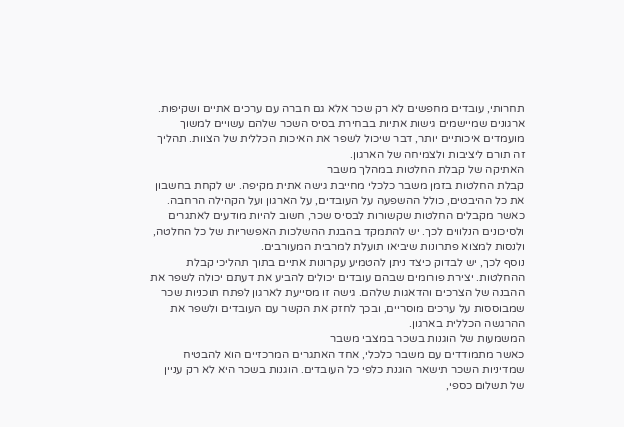תחרותי, עובדים מחפשים לא רק שכר אלא גם חברה עם ערכים אתיים ושקיפות. ארגונים שמיישמים גישות אתיות בבחירת בסיס השכר שלהם עשויים למשוך מועמדים איכותיים יותר, דבר שיכול לשפר את האיכות הכללית של הצוות. תהליך זה תורם ליציבות ולצמיחה של הארגון.
האתיקה של קבלת החלטות במהלך משבר
קבלת החלטות בזמן משבר כלכלי מחייבת גישה אתית מקיפה. יש לקחת בחשבון את כל ההיבטים, כולל ההשפעה על העובדים, על הארגון ועל הקהילה הרחבה. כאשר מקבלים החלטות שקשורות לבסיס שכר, חשוב להיות מודעים לאתגרים ולסיכונים הנלווים לכך. יש להתמקד בהבנת ההשלכות האפשריות של כל החלטה, ולנסות למצוא פתרונות שיביאו תועלת למרבית המעורבים.
נוסף לכך, יש לבדוק כיצד ניתן להטמיע עקרונות אתיים בתוך תהליכי קבלת ההחלטות. יצירת פורומים שבהם עובדים יכולים להביע את דעתם יכולה לשפר את ההבנה של הצרכים והדאגות שלהם. גישה זו מסייעת לארגון לפתח תוכניות שכר שמבוססות על ערכים מוסריים, ובכך לחזק את הקשר עם העובדים ולשפר את ההרגשה הכללית בארגון.
המשמעות של הוגנות בשכר במצבי משבר
כאשר מתמודדים עם משבר כלכלי, אחד האתגרים המרכזיים הוא להבטיח שמדיניות השכר תישאר הוגנת כלפי כל העובדים. הוגנות בשכר היא לא רק עניין של תשלום כספי,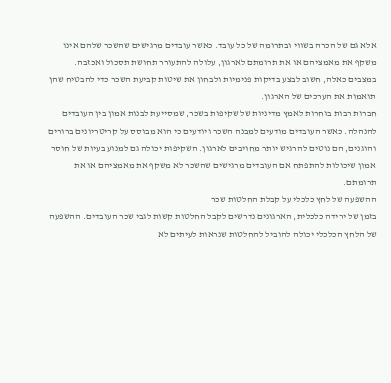אלא גם של הכרה בשווי ובתרומה של כל עובד. כאשר עובדים מרגישים שהשכר שלהם אינו משקף את מאמציהם או את תרומתם לארגון, עלולה להתעורר תחושת תסכול ואכזבה. במצבים כאלה, חשוב לבצע בדיקות פנימיות ולבחון את שיטות קביעת השכר כדי להבטיח שהן תואמות את הערכים של הארגון.
חברות רבות בוחרות לאמץ מדיניות של שקיפות בשכר, שמסייעת לבנות אמון בין העובדים להנהלה. כאשר העובדים מודעים למבנה השכר ויודעים כי הוא מבוסס על קריטריונים ברורים והוגנים, הם נוטים להרגיש יותר מחויבים לארגון. השקיפות יכולה גם למנוע בעיות של חוסר אמון שיכולות להתפתח אם העובדים מרגישים שהשכר לא משקף את מאמציהם או את תרומתם.
ההשפעה של לחץ כלכלי על קבלת החלטות שכר
בזמן של ירידה כלכלית, הארגונים נדרשים לקבל החלטות קשות לגבי שכר העובדים. ההשפעה של הלחץ הכלכלי יכולה להוביל להחלטות שנראות לעיתים לא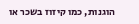הוגנות, כמו קיזוז בשכר או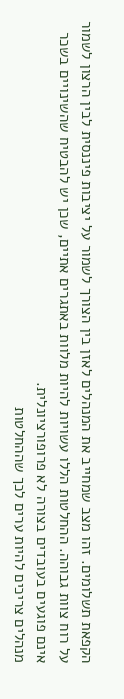הקפאת תשלומים. זהו מצב שמחייב את המנהלים לאזן בין הצורך לשמור על יציבות פיננסית לבין הרצון לשמור על רוח צוות גבוהה. ההחלטות הללו עשויות להיות מלוות באתגרים אתיים, שכן יש להבטיח שהשינויים בשכר אינם פוגעים בעובדים בצורה לא פרופורציונלית.
מנהלים צריכים להיות ערים לכך שההחלטות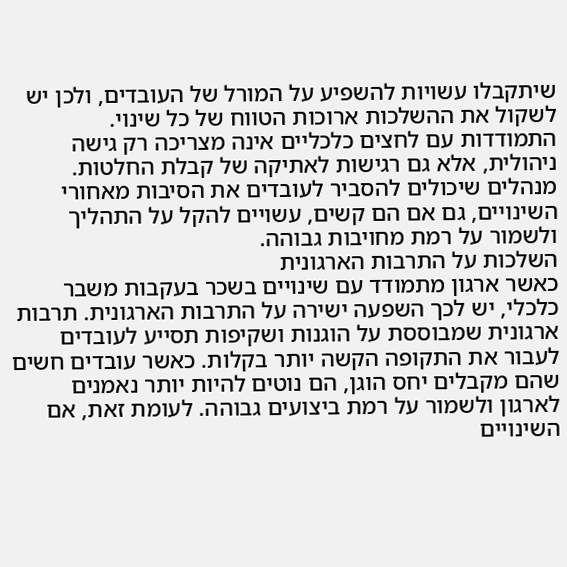שיתקבלו עשויות להשפיע על המורל של העובדים, ולכן יש לשקול את ההשלכות ארוכות הטווח של כל שינוי. התמודדות עם לחצים כלכליים אינה מצריכה רק גישה ניהולית, אלא גם רגישות לאתיקה של קבלת החלטות. מנהלים שיכולים להסביר לעובדים את הסיבות מאחורי השינויים, גם אם הם קשים, עשויים להקל על התהליך ולשמור על רמת מחויבות גבוהה.
השלכות על התרבות הארגונית
כאשר ארגון מתמודד עם שינויים בשכר בעקבות משבר כלכלי, יש לכך השפעה ישירה על התרבות הארגונית. תרבות ארגונית שמבוססת על הוגנות ושקיפות תסייע לעובדים לעבור את התקופה הקשה יותר בקלות. כאשר עובדים חשים שהם מקבלים יחס הוגן, הם נוטים להיות יותר נאמנים לארגון ולשמור על רמת ביצועים גבוהה. לעומת זאת, אם השינויים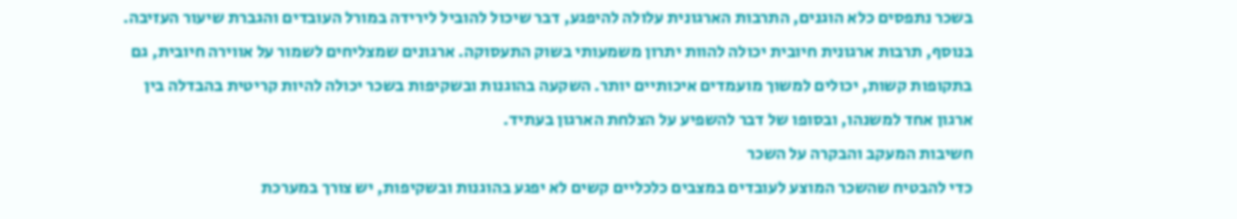בשכר נתפסים כלא הוגנים, התרבות הארגונית עלולה להיפגע, דבר שיכול להוביל לירידה במורל העובדים והגברת שיעור העזיבה.
בנוסף, תרבות ארגונית חיובית יכולה להוות יתרון משמעותי בשוק התעסוקה. ארגונים שמצליחים לשמור על אווירה חיובית, גם בתקופות קשות, יכולים למשוך מועמדים איכותיים יותר. השקעה בהוגנות ובשקיפות בשכר יכולה להיות קריטית בהבדלה בין ארגון אחד למשנהו, ובסופו של דבר להשפיע על הצלחת הארגון בעתיד.
חשיבות המעקב והבקרה על השכר
כדי להבטיח שהשכר המוצע לעובדים במצבים כלכליים קשים לא יפגע בהוגנות ובשקיפות, יש צורך במערכת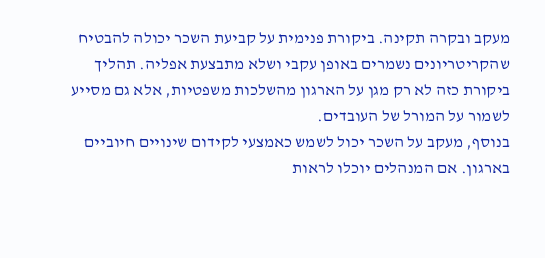מעקב ובקרה תקינה. ביקורת פנימית על קביעת השכר יכולה להבטיח שהקריטריונים נשמרים באופן עקבי ושלא מתבצעת אפליה. תהליך ביקורת כזה לא רק מגן על הארגון מהשלכות משפטיות, אלא גם מסייע לשמור על המורל של העובדים.
בנוסף, מעקב על השכר יכול לשמש כאמצעי לקידום שינויים חיוביים בארגון. אם המנהלים יוכלו לראות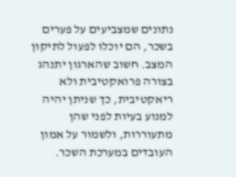נתונים שמצביעים על פערים בשכר, הם יוכלו לפעול לתיקון המצב. חשוב שהארגון יתנהג בצורה פרואקטיבית ולא ריאקטיבית, כך שניתן יהיה למנוע בעיות לפני שהן מתעוררות, ולשמור על אמון העובדים במערכת השכר.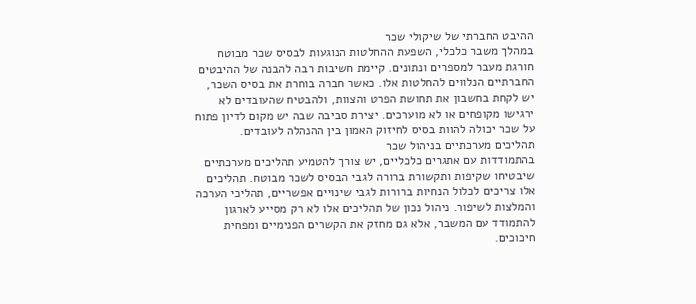ההיבט החברתי של שיקולי שכר
במהלך משבר כלכלי, השפעת ההחלטות הנוגעות לבסיס שכר מבוטח חורגת מעבר למספרים ונתונים. קיימת חשיבות רבה להבנה של ההיבטים החברתיים הנלווים להחלטות אלו. כאשר חברה בוחרת את בסיס השכר, יש לקחת בחשבון את תחושת הפרט והצוות, ולהבטיח שהעובדים לא ירגישו מקופחים או לא מוערכים. יצירת סביבה שבה יש מקום לדיון פתוח על שכר יכולה להוות בסיס לחיזוק האמון בין ההנהלה לעובדים.
תהליכים מערכתיים בניהול שכר
בהתמודדות עם אתגרים כלכליים, יש צורך להטמיע תהליכים מערכתיים שיבטיחו שקיפות ותקשורת ברורה לגבי הבסיס לשכר מבוטח. תהליכים אלו צריכים לכלול הנחיות ברורות לגבי שינויים אפשריים, תהליכי הערכה והמלצות לשיפור. ניהול נכון של תהליכים אלו לא רק מסייע לארגון להתמודד עם המשבר, אלא גם מחזק את הקשרים הפנימיים ומפחית חיכוכים.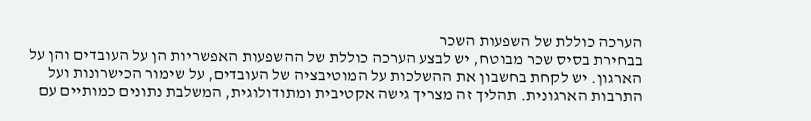הערכה כוללת של השפעות השכר
בבחירת בסיס שכר מבוטח, יש לבצע הערכה כוללת של ההשפעות האפשריות הן על העובדים והן על הארגון. יש לקחת בחשבון את ההשלכות על המוטיבציה של העובדים, על שימור הכישרונות ועל התרבות הארגונית. תהליך זה מצריך גישה אקטיבית ומתודולוגית, המשלבת נתונים כמותיים עם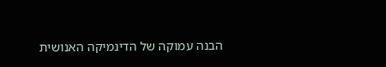הבנה עמוקה של הדינמיקה האנושית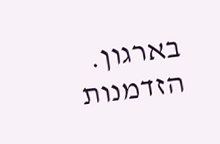בארגון.
הזדמנות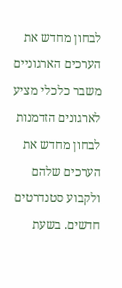לבחון מחדש את הערכים הארגוניים
משבר כלכלי מציע לארגונים הזדמנות לבחון מחדש את הערכים שלהם ולקבוע סטנדרטים חדשים. בשעת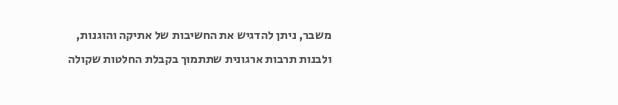משבר, ניתן להדגיש את החשיבות של אתיקה והוגנות, ולבנות תרבות ארגונית שתתמוך בקבלת החלטות שקולה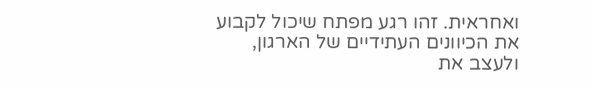ואחראית. זהו רגע מפתח שיכול לקבוע את הכיוונים העתידיים של הארגון, ולעצב את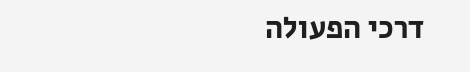דרכי הפעולה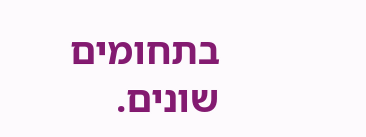בתחומים שונים.